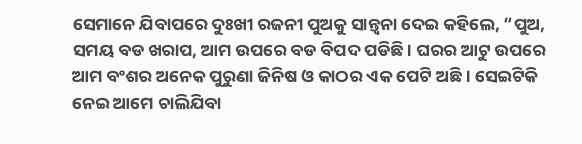ସେମାନେ ଯିବାପରେ ଦୁଃଖୀ ରଜନୀ ପୁଅକୁ ସାନ୍ତ୍ୱନା ଦେଇ କହିଲେ, “ପୁଅ, ସମୟ ବଡ ଖରାପ, ଆମ ଉପରେ ବଡ ବିପଦ ପଡିଛି । ଘରର ଆଟୁ ଉପରେ ଆମ ବଂଶର ଅନେକ ପୁରୁଣା ଜିନିଷ ଓ କାଠର ଏକ ପେଟି ଅଛି । ସେଇଟିକି ନେଇ ଆମେ ଚାଲିଯିବା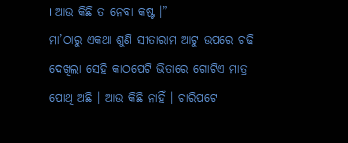। ଆଉ କିଛି ତ ନେବା କଷ୍ଟ ।”
ମା’ଠାରୁ ଏକଥା ଶୁଣି ସୀତାରାମ ଆଟୁ ଉପରେ ଚଢି ଦେଖିଲା ସେହି କାଠପେଟି ଭିତାରେ ଗୋଟିଏ ମାତ୍ର ପୋଥି ଅଛି । ଆଉ କିଛି ନାହିଁ । ଚାରିପଟେ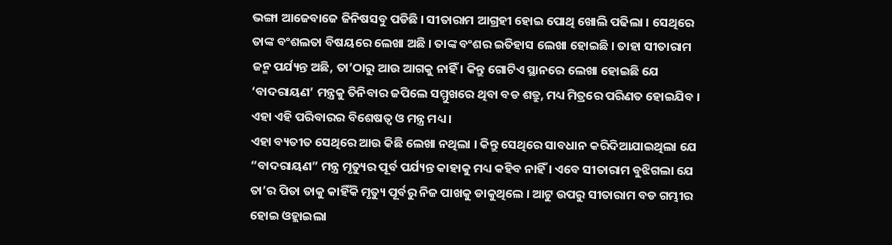ଭଙ୍ଗା ଆଜେବାଜେ ଜିନିଷସବୁ ପଡିଛି । ସୀତାରାମ ଆଗ୍ରହୀ ହୋଇ ପୋଥି ଖୋଲି ପଢିଲା । ସେଥିରେ ତାଙ୍କ ବଂଶଲତା ବିଷୟରେ ଲେଖା ଅଛି । ତାଙ୍କ ବଂଶର ଇତିହାସ ଲେଖା ହୋଇଛି । ତାହା ସୀତାରାମ ଜନ୍ମ ପର୍ଯ୍ୟନ୍ତ ଅଛି, ତା’ଠାରୁ ଆଉ ଆଗକୁ ନାହିଁ । କିନ୍ତୁ ଗୋଟିଏ ସ୍ଥାନରେ ଲେଖା ହୋଇଛି ଯେ ‘ବାଦରାୟଣ’ ମନ୍ତ୍ରକୁ ତିନିବାର ଜପିଲେ ସମ୍ମୁଖରେ ଥିବା ବଡ ଶତ୍ରୁ, ମଧ୍ୟ ମିତ୍ରରେ ପରିଣତ ହୋଇଯିବ । ଏହା ଏହି ପରିବାରର ବିଶେଷତ୍ୱ ଓ ମନ୍ତ୍ର ମଧ୍ୟ ।
ଏହା ବ୍ୟତୀତ ସେଥିରେ ଆଉ କିଛି ଲେଖା ନଥିଲା । କିନ୍ତୁ ସେଥିରେ ସାବଧାନ କରିଦିଆଯାଇଥିଲା ଯେ “ବାଦରାୟଣ” ମନ୍ତ୍ର ମୃତ୍ୟୁର ପୂର୍ବ ପର୍ଯ୍ୟନ୍ତ କାହାକୁ ମଧ୍ୟ କହିବ ନାହିଁ । ଏବେ ସୀତାରାମ ବୁଝିଗଲା ଯେ ତା’ର ପିତା ତାକୁ କାହିଁକି ମୃତ୍ୟୁ ପୂର୍ବରୁ ନିଜ ପାଖକୁ ଡାକୁଥିଲେ । ଆଟୁ ଉପରୁ ସୀତାରାମ ବଡ ଗମ୍ଭୀର ହୋଇ ଓହ୍ଲାଇଲା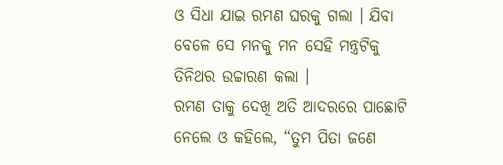ଓ ସିଧା ଯାଇ ରମଣ ଘରକୁ ଗଲା । ଯିବା ବେଳେ ସେ ମନକୁ ମନ ସେହି ମନ୍ତ୍ରଟିକୁ ତିନିଥର ଉଚ୍ଚାରଣ କଲା ।
ରମଣ ତାକୁ ଦେଖି ଅତି ଆଦରରେ ପାଛୋଟି ନେଲେ ଓ କହିଲେ, “ତୁମ ପିତା ଜଣେ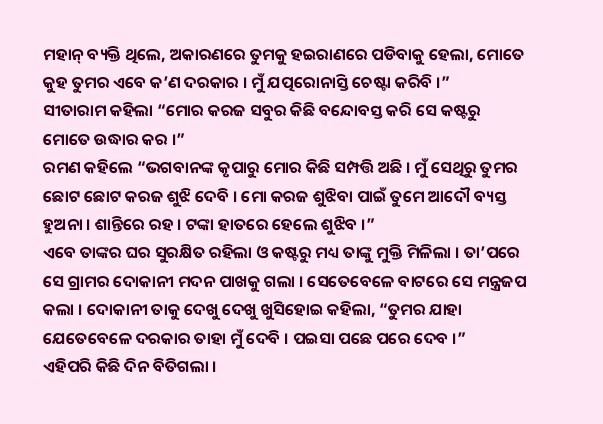ମହାନ୍ ବ୍ୟକ୍ତି ଥିଲେ, ଅକାରଣରେ ତୁମକୁ ହଇରାଣରେ ପଡିବାକୁ ହେଲା, ମୋତେ କୁହ ତୁମର ଏବେ କ’ଣ ଦରକାର । ମୁଁ ଯତ୍ପରୋନାସ୍ତି ଚେଷ୍ଟା କରିବି ।”
ସୀତାରାମ କହିଲା “ମୋର କରଜ ସବୁର କିଛି ବନ୍ଦୋବସ୍ତ କରି ସେ କଷ୍ଟରୁ ମୋତେ ଉଦ୍ଧାର କର ।”
ରମଣ କହିଲେ “ଭଗବାନଙ୍କ କୃପାରୁ ମୋର କିଛି ସମ୍ପତ୍ତି ଅଛି । ମୁଁ ସେଥିରୁ ତୁମର ଛୋଟ ଛୋଟ କରଜ ଶୁଝି ଦେବି । ମୋ କରଜ ଶୁଝିବା ପାଇଁ ତୁମେ ଆଦୌ ବ୍ୟସ୍ତ ହୁଅନା । ଶାନ୍ତିରେ ରହ । ଟଙ୍କା ହାତରେ ହେଲେ ଶୁଝିବ ।”
ଏବେ ତାଙ୍କର ଘର ସୁରକ୍ଷିତ ରହିଲା ଓ କଷ୍ଟରୁ ମଧ୍ୟ ତାଙ୍କୁ ମୁକ୍ତି ମିଳିଲା । ତା’ପରେ ସେ ଗ୍ରାମର ଦୋକାନୀ ମଦନ ପାଖକୁ ଗଲା । ସେତେବେଳେ ବାଟରେ ସେ ମନ୍ତ୍ରଜପ କଲା । ଦୋକାନୀ ତାକୁ ଦେଖୁ ଦେଖୁ ଖୁସିହୋଇ କହିଲା, “ତୁମର ଯାହା ଯେତେବେଳେ ଦରକାର ତାହା ମୁଁ ଦେବି । ପଇସା ପଛେ ପରେ ଦେବ ।”
ଏହିପରି କିଛି ଦିନ ବିତିଗଲା ।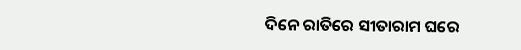ଦିନେ ରାତିରେ ସୀତାରାମ ଘରେ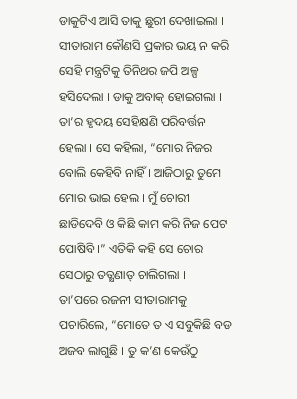ଡାକୁଟିଏ ଆସି ତାକୁ ଛୁରୀ ଦେଖାଇଲା । ସୀତାରାମ କୌଣସି ପ୍ରକାର ଭୟ ନ କରି ସେହି ମନ୍ତ୍ରଟିକୁ ତିନିଥର ଜପି ଅଳ୍ପ ହସିଦେଲା । ଡାକୁ ଅବାକ୍ ହୋଇଗଲା । ତା’ର ହୃଦୟ ସେହିକ୍ଷଣି ପରିବର୍ତ୍ତନ ହେଲା । ସେ କହିଲା, “ମୋର ନିଜର ବୋଲି କେହିବି ନାହିଁ । ଆଜିଠାରୁ ତୁମେ ମୋର ଭାଇ ହେଲ । ମୁଁ ଚୋରୀ ଛାଡିଦେବି ଓ କିଛି କାମ କରି ନିଜ ପେଟ ପୋଷିବି ।” ଏତିକି କହି ସେ ଚୋର ସେଠାରୁ ତତ୍କ୍ଷଣାତ୍ ଚାଲିଗଲା ।
ତା’ପରେ ରଜନୀ ସୀତାରାମକୁ ପଚାରିଲେ, “ମୋତେ ତ ଏ ସବୁକିଛି ବଡ ଅଜବ ଲାଗୁଛି । ତୁ କ’ଣ କେଉଁଠୁ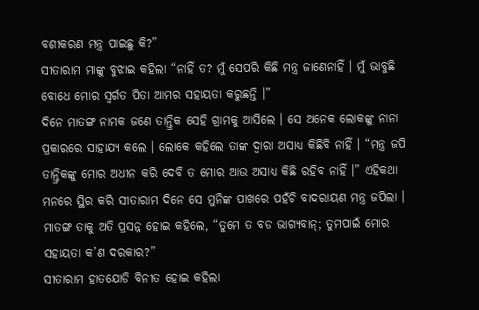ବଶୀକରଣ ମନ୍ତ୍ର ପାଇଛୁ କି?”
ସୀତାରାମ ମାଙ୍କୁ ବୁଝାଇ କହିଲା “ନାହିଁ ତ? ମୁଁ ସେପରି କିଛି ମନ୍ତ୍ର ଜାଣେନାହିଁ । ମୁଁ ଭାବୁଛି ବୋଧେ ମୋର ସ୍ୱର୍ଗତ ପିତା ଆମର ସହାୟତା କରୁଛନ୍ତି ।”
ଦିନେ ମାତଙ୍ଗ ନାମକ ଜଣେ ତାନ୍ତ୍ରିକ ସେହି ଗ୍ରାମକୁ ଆସିଲେ । ସେ ଅନେକ ଲୋକଙ୍କୁ ନାନା ପ୍ରକାରରେ ସାହାଯ୍ୟ କଲେ । ଲୋକେ କହିଲେ ତାଙ୍କ ଦ୍ୱାରା ଅସାଧ୍ୟ କିଛିବି ନାହିଁ । “ମନ୍ତ୍ର ଜପି ତାନ୍ତ୍ରିକଙ୍କୁ ମୋର ଅଧୀନ କରି ଦେବି ତ ମୋର ଆଉ ଅସାଧ୍ୟ କିଛି ରହିବ ନାହିଁ ।” ଏହିକଥା ମନରେ ସ୍ଥିର କରି ସୀତାରାମ ଦିନେ ସେ ମୁନିଙ୍କ ପାଖରେ ପହଁଚି ବାଦରାୟଣ ମନ୍ତ୍ର ଜପିଲା ।
ମାତଙ୍ଗ ତାକୁ ଅତି ପ୍ରସନ୍ନ ହୋଇ କହିଲେ, “ତୁମେ ତ ବଡ ଭାଗ୍ୟବାନ୍; ତୁମପାଇଁ ମୋର ସହାୟତା କ’ଣ ଦରକାର?”
ସୀତାରାମ ହାତଯୋଡି ବିନୀତ ହୋଇ କହିଲା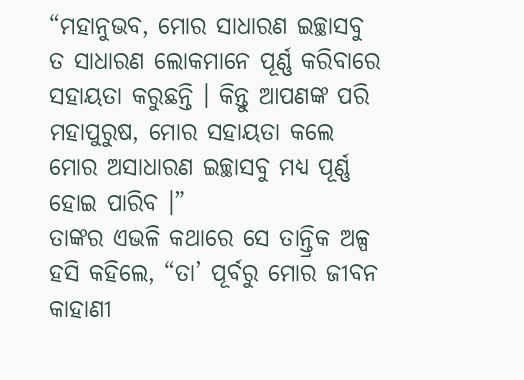“ମହାନୁଭବ, ମୋର ସାଧାରଣ ଇଚ୍ଛାସବୁ ତ ସାଧାରଣ ଲୋକମାନେ ପୂର୍ଣ୍ଣ କରିବାରେ ସହାୟତା କରୁଛନ୍ତି । କିନ୍ତୁ ଆପଣଙ୍କ ପରି ମହାପୁରୁଷ, ମୋର ସହାୟତା କଲେ ମୋର ଅସାଧାରଣ ଇଚ୍ଛାସବୁ ମଧ୍ୟ ପୂର୍ଣ୍ଣ ହୋଇ ପାରିବ ।”
ତାଙ୍କର ଏଭଳି କଥାରେ ସେ ତାନ୍ତ୍ରିକ ଅଳ୍ପ ହସି କହିଲେ, “ତା’ ପୂର୍ବରୁ ମୋର ଜୀବନ କାହାଣୀ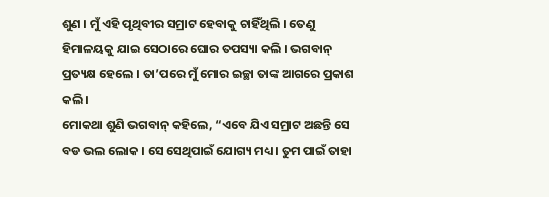ଶୁଣ । ମୁଁ ଏହି ପୃଥିବୀର ସମ୍ରାଟ ହେବାକୁ ଚାହିଁଥିଲି । ତେଣୁ ହିମାଳୟକୁ ଯାଇ ସେଠାରେ ଘୋର ତପସ୍ୟା କଲି । ଭଗବାନ୍ ପ୍ରତ୍ୟକ୍ଷ ହେଲେ । ତା’ପରେ ମୁଁ ମୋର ଇଚ୍ଛା ତାଙ୍କ ଆଗରେ ପ୍ରକାଶ କଲି ।
ମୋକଥା ଶୁଣି ଭଗବାନ୍ କହିଲେ, “ଏବେ ଯିଏ ସମ୍ରାଟ ଅଛନ୍ତି ସେ ବଡ ଭଲ ଲୋକ । ସେ ସେଥିପାଇଁ ଯୋଗ୍ୟ ମଧ୍ୟ । ତୁମ ପାଇଁ ତାହା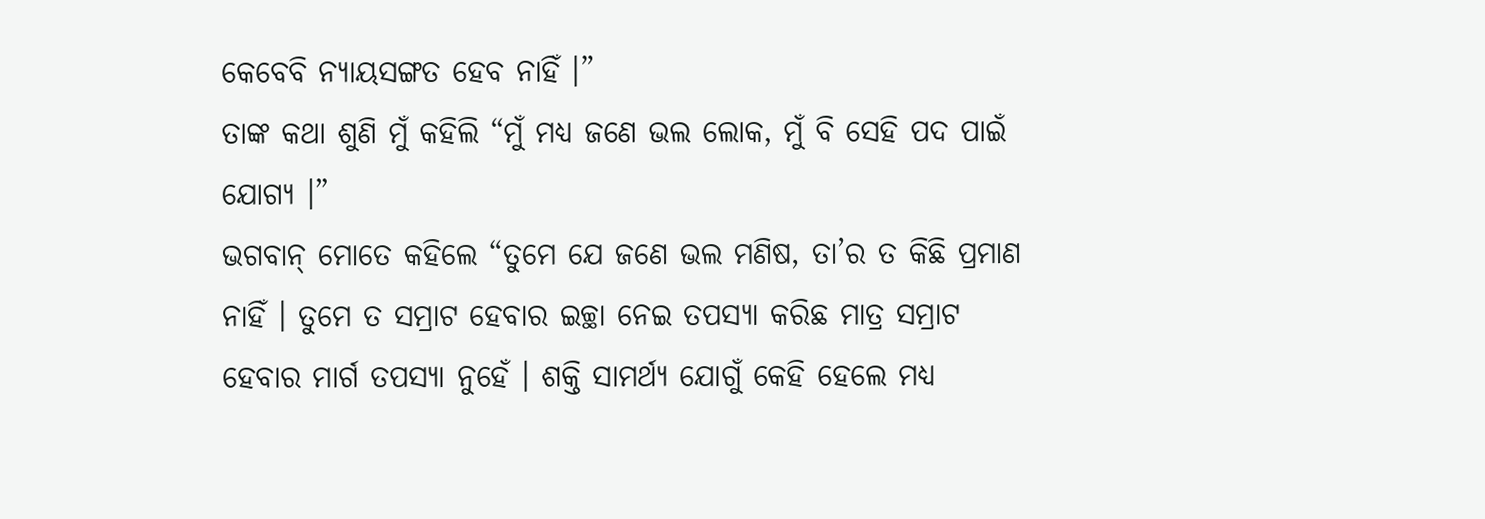କେବେବି ନ୍ୟାୟସଙ୍ଗତ ହେବ ନାହିଁ ।”
ତାଙ୍କ କଥା ଶୁଣି ମୁଁ କହିଲି “ମୁଁ ମଧ୍ୟ ଜଣେ ଭଲ ଲୋକ, ମୁଁ ବି ସେହି ପଦ ପାଇଁ ଯୋଗ୍ୟ ।”
ଭଗବାନ୍ ମୋତେ କହିଲେ “ତୁମେ ଯେ ଜଣେ ଭଲ ମଣିଷ, ତା’ର ତ କିଛି ପ୍ରମାଣ ନାହିଁ । ତୁମେ ତ ସମ୍ରାଟ ହେବାର ଇଚ୍ଛା ନେଇ ତପସ୍ୟା କରିଛ ମାତ୍ର ସମ୍ରାଟ ହେବାର ମାର୍ଗ ତପସ୍ୟା ନୁହେଁ । ଶକ୍ତି ସାମର୍ଥ୍ୟ ଯୋଗୁଁ କେହି ହେଲେ ମଧ୍ୟ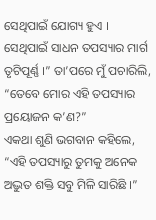ସେଥିପାଇଁ ଯୋଗ୍ୟ ହୁଏ । ସେଥିପାଇଁ ସାଧନ ତପସ୍ୟାର ମାର୍ଗ ତୃଟିପୂର୍ଣ୍ଣ ।” ତା’ପରେ ମୁଁ ପଚାରିଲି, “ତେବେ ମୋର ଏହି ତପସ୍ୟାର ପ୍ରୟୋଜନ କ’ଣ?”
ଏକଥା ଶୁଣି ଭଗବାନ କହିଲେ, “ଏହି ତପସ୍ୟାରୁ ତୁମକୁ ଅନେକ ଅଦ୍ଭୁତ ଶକ୍ତି ସବୁ ମିଳି ସାରିଛି ।”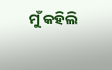ମୁଁ କହିଲି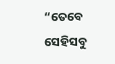“ତେବେ ସେହିସବୁ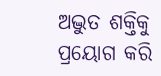ଅଦ୍ଭୁତ ଶକ୍ତିକୁ ପ୍ରୟୋଗ କରି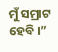ମୁଁ ସମ୍ରାଟ ହେବି ।”